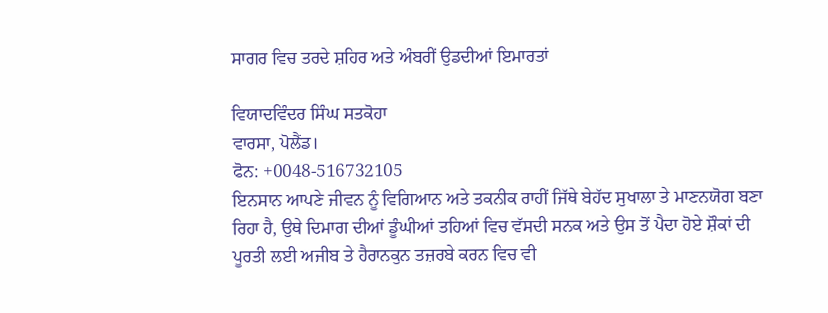ਸਾਗਰ ਵਿਚ ਤਰਦੇ ਸ਼ਹਿਰ ਅਤੇ ਅੰਬਰੀਂ ਉਡਦੀਆਂ ਇਮਾਰਤਾਂ

ਵਿਯਾਦਵਿੰਦਰ ਸਿੰਘ ਸਤਕੋਹਾ
ਵਾਰਸਾ, ਪੋਲੈਂਡ।
ਫੋਨ: +0048-516732105
ਇਨਸਾਨ ਆਪਣੇ ਜੀਵਨ ਨੂੰ ਵਿਗਿਆਨ ਅਤੇ ਤਕਨੀਕ ਰਾਹੀਂ ਜਿੱਥੇ ਬੇਹੱਦ ਸੁਖਾਲਾ ਤੇ ਮਾਣਨਯੋਗ ਬਣਾ ਰਿਹਾ ਹੈ, ਉਥੇ ਦਿਮਾਗ ਦੀਆਂ ਡੂੰਘੀਆਂ ਤਹਿਆਂ ਵਿਚ ਵੱਸਦੀ ਸਨਕ ਅਤੇ ਉਸ ਤੋਂ ਪੈਦਾ ਹੋਏ ਸ਼ੌਕਾਂ ਦੀ ਪੂਰਤੀ ਲਈ ਅਜੀਬ ਤੇ ਹੈਰਾਨਕੁਨ ਤਜ਼ਰਬੇ ਕਰਨ ਵਿਚ ਵੀ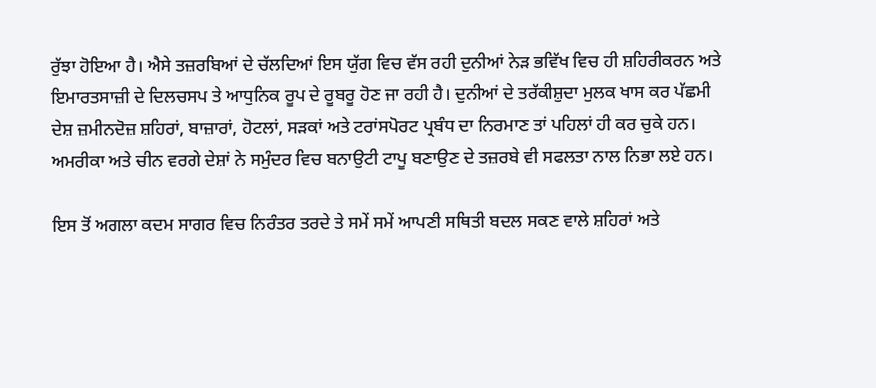ਰੁੱਝਾ ਹੋਇਆ ਹੈ। ਐਸੇ ਤਜ਼ਰਬਿਆਂ ਦੇ ਚੱਲਦਿਆਂ ਇਸ ਯੁੱਗ ਵਿਚ ਵੱਸ ਰਹੀ ਦੁਨੀਆਂ ਨੇੜ ਭਵਿੱਖ ਵਿਚ ਹੀ ਸ਼ਹਿਰੀਕਰਨ ਅਤੇ ਇਮਾਰਤਸਾਜ਼ੀ ਦੇ ਦਿਲਚਸਪ ਤੇ ਆਧੁਨਿਕ ਰੂਪ ਦੇ ਰੂਬਰੂ ਹੋਣ ਜਾ ਰਹੀ ਹੈ। ਦੁਨੀਆਂ ਦੇ ਤਰੱਕੀਸ਼ੁਦਾ ਮੁਲਕ ਖਾਸ ਕਰ ਪੱਛਮੀ ਦੇਸ਼ ਜ਼ਮੀਨਦੋਜ਼ ਸ਼ਹਿਰਾਂ, ਬਾਜ਼ਾਰਾਂ, ਹੋਟਲਾਂ, ਸੜਕਾਂ ਅਤੇ ਟਰਾਂਸਪੋਰਟ ਪ੍ਰਬੰਧ ਦਾ ਨਿਰਮਾਣ ਤਾਂ ਪਹਿਲਾਂ ਹੀ ਕਰ ਚੁਕੇ ਹਨ। ਅਮਰੀਕਾ ਅਤੇ ਚੀਨ ਵਰਗੇ ਦੇਸ਼ਾਂ ਨੇ ਸਮੁੰਦਰ ਵਿਚ ਬਨਾਉਟੀ ਟਾਪੂ ਬਣਾਉਣ ਦੇ ਤਜ਼ਰਬੇ ਵੀ ਸਫਲਤਾ ਨਾਲ ਨਿਭਾ ਲਏ ਹਨ।

ਇਸ ਤੋਂ ਅਗਲਾ ਕਦਮ ਸਾਗਰ ਵਿਚ ਨਿਰੰਤਰ ਤਰਦੇ ਤੇ ਸਮੇਂ ਸਮੇਂ ਆਪਣੀ ਸਥਿਤੀ ਬਦਲ ਸਕਣ ਵਾਲੇ ਸ਼ਹਿਰਾਂ ਅਤੇ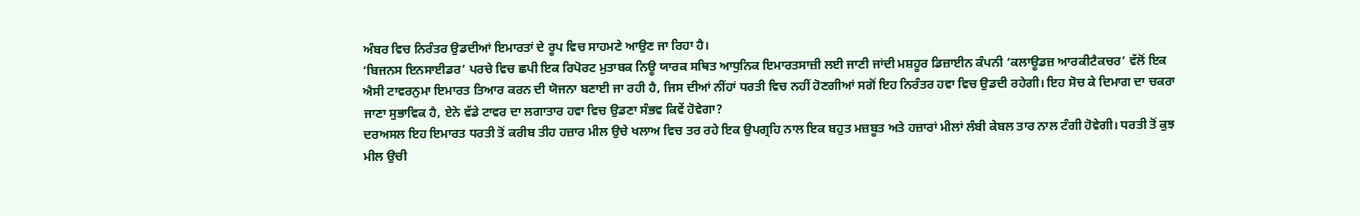ਅੰਬਰ ਵਿਚ ਨਿਰੰਤਰ ਉਡਦੀਆਂ ਇਮਾਰਤਾਂ ਦੇ ਰੂਪ ਵਿਚ ਸਾਹਮਣੇ ਆਉਣ ਜਾ ਰਿਹਾ ਹੈ।
‘ਬਿਜਨਸ ਇਨਸਾਈਡਰ’ ਪਰਚੇ ਵਿਚ ਛਪੀ ਇਕ ਰਿਪੋਰਟ ਮੁਤਾਬਕ ਨਿਊ ਯਾਰਕ ਸਥਿਤ ਆਧੁਨਿਕ ਇਮਾਰਤਸਾਜ਼ੀ ਲਈ ਜਾਣੀ ਜਾਂਦੀ ਮਸ਼ਹੂਰ ਡਿਜ਼ਾਈਨ ਕੰਪਨੀ ‘ਕਲਾਊਡਜ਼ ਆਰਕੀਟੈਕਚਰ’ ਵੱਲੋਂ ਇਕ ਐਸੀ ਟਾਵਰਨੁਮਾ ਇਮਾਰਤ ਤਿਆਰ ਕਰਨ ਦੀ ਯੋਜਨਾ ਬਣਾਈ ਜਾ ਰਹੀ ਹੈ, ਜਿਸ ਦੀਆਂ ਨੀਂਹਾਂ ਧਰਤੀ ਵਿਚ ਨਹੀਂ ਹੋਣਗੀਆਂ ਸਗੋਂ ਇਹ ਨਿਰੰਤਰ ਹਵਾ ਵਿਚ ਉਡਦੀ ਰਹੇਗੀ। ਇਹ ਸੋਚ ਕੇ ਦਿਮਾਗ ਦਾ ਚਕਰਾ ਜਾਣਾ ਸੁਭਾਵਿਕ ਹੈ, ਏਨੇ ਵੱਡੇ ਟਾਵਰ ਦਾ ਲਗਾਤਾਰ ਹਵਾ ਵਿਚ ਉਡਣਾ ਸੰਭਵ ਕਿਵੇਂ ਹੋਵੇਗਾ?
ਦਰਅਸਲ ਇਹ ਇਮਾਰਤ ਧਰਤੀ ਤੋਂ ਕਰੀਬ ਤੀਹ ਹਜ਼ਾਰ ਮੀਲ ਉਚੇ ਖਲਾਅ ਵਿਚ ਤਰ ਰਹੇ ਇਕ ਉਪਗ੍ਰਹਿ ਨਾਲ ਇਕ ਬਹੁਤ ਮਜ਼ਬੂਤ ਅਤੇ ਹਜ਼ਾਰਾਂ ਮੀਲਾਂ ਲੰਬੀ ਕੇਬਲ ਤਾਰ ਨਾਲ ਟੰਗੀ ਹੋਵੇਗੀ। ਧਰਤੀ ਤੋਂ ਕੁਝ ਮੀਲ ਉਚੀ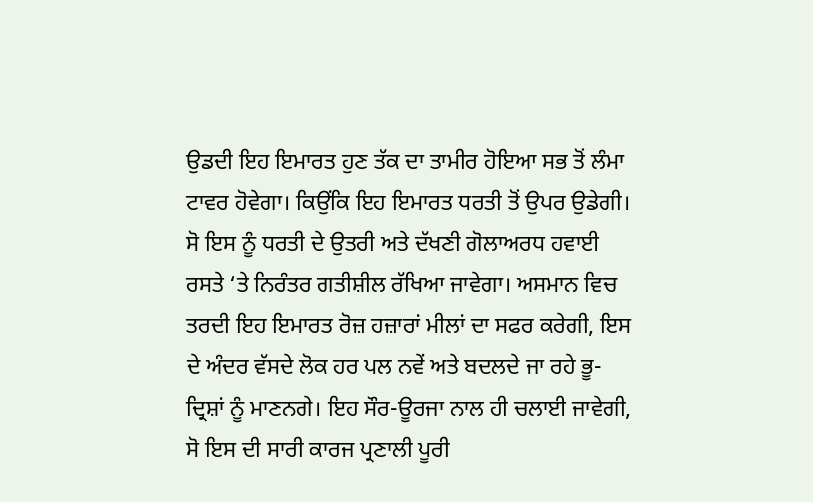ਉਡਦੀ ਇਹ ਇਮਾਰਤ ਹੁਣ ਤੱਕ ਦਾ ਤਾਮੀਰ ਹੋਇਆ ਸਭ ਤੋਂ ਲੰਮਾ ਟਾਵਰ ਹੋਵੇਗਾ। ਕਿਉਂਕਿ ਇਹ ਇਮਾਰਤ ਧਰਤੀ ਤੋਂ ਉਪਰ ਉਡੇਗੀ। ਸੋ ਇਸ ਨੂੰ ਧਰਤੀ ਦੇ ਉਤਰੀ ਅਤੇ ਦੱਖਣੀ ਗੋਲਾਅਰਧ ਹਵਾਈ ਰਸਤੇ ‘ਤੇ ਨਿਰੰਤਰ ਗਤੀਸ਼ੀਲ ਰੱਖਿਆ ਜਾਵੇਗਾ। ਅਸਮਾਨ ਵਿਚ ਤਰਦੀ ਇਹ ਇਮਾਰਤ ਰੋਜ਼ ਹਜ਼ਾਰਾਂ ਮੀਲਾਂ ਦਾ ਸਫਰ ਕਰੇਗੀ, ਇਸ ਦੇ ਅੰਦਰ ਵੱਸਦੇ ਲੋਕ ਹਰ ਪਲ ਨਵੇਂ ਅਤੇ ਬਦਲਦੇ ਜਾ ਰਹੇ ਭੂ-ਦ੍ਰਿਸ਼ਾਂ ਨੂੰ ਮਾਣਨਗੇ। ਇਹ ਸੌਰ-ਊਰਜਾ ਨਾਲ ਹੀ ਚਲਾਈ ਜਾਵੇਗੀ, ਸੋ ਇਸ ਦੀ ਸਾਰੀ ਕਾਰਜ ਪ੍ਰਣਾਲੀ ਪੂਰੀ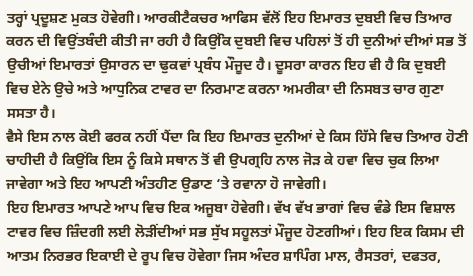ਤਰ੍ਹਾਂ ਪ੍ਰਦੂਸ਼ਣ ਮੁਕਤ ਹੋਵੇਗੀ। ਆਰਕੀਟੈਕਚਰ ਆਫਿਸ ਵੱਲੋਂ ਇਹ ਇਮਾਰਤ ਦੁਬਈ ਵਿਚ ਤਿਆਰ ਕਰਨ ਦੀ ਵਿਉਂਤਬੰਦੀ ਕੀਤੀ ਜਾ ਰਹੀ ਹੈ ਕਿਉਂਕਿ ਦੁਬਈ ਵਿਚ ਪਹਿਲਾਂ ਤੋਂ ਹੀ ਦੁਨੀਆਂ ਦੀਆਂ ਸਭ ਤੋਂ ਉਚੀਆਂ ਇਮਾਰਤਾਂ ਉਸਾਰਨ ਦਾ ਢੁਕਵਾਂ ਪ੍ਰਬੰਧ ਮੌਜੂਦ ਹੈ। ਦੂਸਰਾ ਕਾਰਨ ਇਹ ਵੀ ਹੈ ਕਿ ਦੁਬਈ ਵਿਚ ਏਨੇ ਉਚੇ ਅਤੇ ਆਧੁਨਿਕ ਟਾਵਰ ਦਾ ਨਿਰਮਾਣ ਕਰਨਾ ਅਮਰੀਕਾ ਦੀ ਨਿਸਬਤ ਚਾਰ ਗੁਣਾ ਸਸਤਾ ਹੈ।
ਵੈਸੇ ਇਸ ਨਾਲ ਕੋਈ ਫਰਕ ਨਹੀਂ ਪੈਂਦਾ ਕਿ ਇਹ ਇਮਾਰਤ ਦੁਨੀਆਂ ਦੇ ਕਿਸ ਹਿੱਸੇ ਵਿਚ ਤਿਆਰ ਹੋਣੀ ਚਾਹੀਦੀ ਹੈ ਕਿਉਂਕਿ ਇਸ ਨੂੰ ਕਿਸੇ ਸਥਾਨ ਤੋਂ ਵੀ ਉਪਗ੍ਰਹਿ ਨਾਲ ਜੋੜ ਕੇ ਹਵਾ ਵਿਚ ਚੁਕ ਲਿਆ ਜਾਵੇਗਾ ਅਤੇ ਇਹ ਆਪਣੀ ਅੰਤਹੀਣ ਉਡਾਣ ‘ਤੇ ਰਵਾਨਾ ਹੋ ਜਾਵੇਗੀ।
ਇਹ ਇਮਾਰਤ ਆਪਣੇ ਆਪ ਵਿਚ ਇਕ ਅਜੂਬਾ ਹੋਵੇਗੀ। ਵੱਖ ਵੱਖ ਭਾਗਾਂ ਵਿਚ ਵੰਡੇ ਇਸ ਵਿਸ਼ਾਲ ਟਾਵਰ ਵਿਚ ਜ਼ਿੰਦਗੀ ਲਈ ਲੋੜੀਂਦੀਆਂ ਸਭ ਸੁੱਖ ਸਹੂਲਤਾਂ ਮੌਜੂਦ ਹੋਣਗੀਆਂ। ਇਹ ਇਕ ਕਿਸਮ ਦੀ ਆਤਮ ਨਿਰਭਰ ਇਕਾਈ ਦੇ ਰੂਪ ਵਿਚ ਹੋਵੇਗਾ ਜਿਸ ਅੰਦਰ ਸ਼ਾਪਿੰਗ ਮਾਲ, ਰੈਸਤਰਾਂ, ਦਫਤਰ,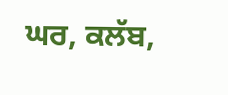ਘਰ, ਕਲੱਬ,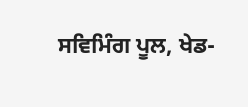ਸਵਿਮਿੰਗ ਪੂਲ, ਖੇਡ-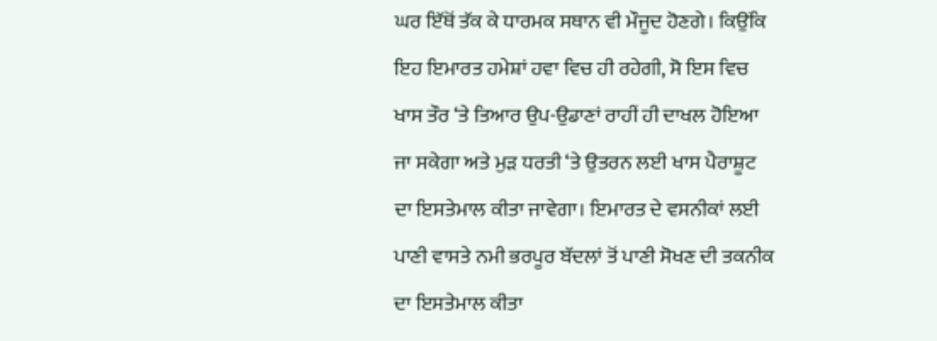ਘਰ ਇੱਥੋਂ ਤੱਕ ਕੇ ਧਾਰਮਕ ਸਥਾਨ ਵੀ ਮੌਜੂਦ ਹੋਣਗੇ। ਕਿਉਂਕਿ ਇਹ ਇਮਾਰਤ ਹਮੇਸ਼ਾਂ ਹਵਾ ਵਿਚ ਹੀ ਰਹੇਗੀ, ਸੋ ਇਸ ਵਿਚ ਖਾਸ ਤੌਰ ‘ਤੇ ਤਿਆਰ ਉਪ-ਉਡਾਣਾਂ ਰਾਹੀਂ ਹੀ ਦਾਖਲ ਹੋਇਆ ਜਾ ਸਕੇਗਾ ਅਤੇ ਮੁੜ ਧਰਤੀ ‘ਤੇ ਉਤਰਨ ਲਈ ਖਾਸ ਪੈਰਾਸ਼ੂਟ ਦਾ ਇਸਤੇਮਾਲ ਕੀਤਾ ਜਾਵੇਗਾ। ਇਮਾਰਤ ਦੇ ਵਸਨੀਕਾਂ ਲਈ ਪਾਣੀ ਵਾਸਤੇ ਨਮੀ ਭਰਪੂਰ ਬੱਦਲਾਂ ਤੋਂ ਪਾਣੀ ਸੋਖਣ ਦੀ ਤਕਨੀਕ ਦਾ ਇਸਤੇਮਾਲ ਕੀਤਾ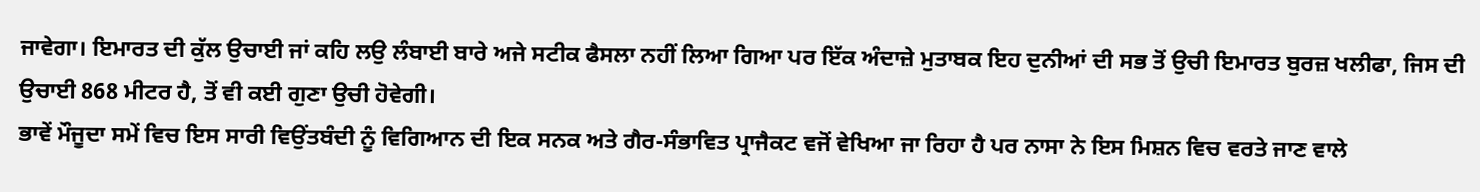ਜਾਵੇਗਾ। ਇਮਾਰਤ ਦੀ ਕੁੱਲ ਉਚਾਈ ਜਾਂ ਕਹਿ ਲਉ ਲੰਬਾਈ ਬਾਰੇ ਅਜੇ ਸਟੀਕ ਫੈਸਲਾ ਨਹੀਂ ਲਿਆ ਗਿਆ ਪਰ ਇੱਕ ਅੰਦਾਜ਼ੇ ਮੁਤਾਬਕ ਇਹ ਦੁਨੀਆਂ ਦੀ ਸਭ ਤੋਂ ਉਚੀ ਇਮਾਰਤ ਬੁਰਜ਼ ਖਲੀਫਾ, ਜਿਸ ਦੀ ਉਚਾਈ 868 ਮੀਟਰ ਹੈ, ਤੋਂ ਵੀ ਕਈ ਗੁਣਾ ਉਚੀ ਹੋਵੇਗੀ।
ਭਾਵੇਂ ਮੌਜੂਦਾ ਸਮੇਂ ਵਿਚ ਇਸ ਸਾਰੀ ਵਿਉਂਤਬੰਦੀ ਨੂੰ ਵਿਗਿਆਨ ਦੀ ਇਕ ਸਨਕ ਅਤੇ ਗੈਰ-ਸੰਭਾਵਿਤ ਪ੍ਰਾਜੈਕਟ ਵਜੋਂ ਵੇਖਿਆ ਜਾ ਰਿਹਾ ਹੈ ਪਰ ਨਾਸਾ ਨੇ ਇਸ ਮਿਸ਼ਨ ਵਿਚ ਵਰਤੇ ਜਾਣ ਵਾਲੇ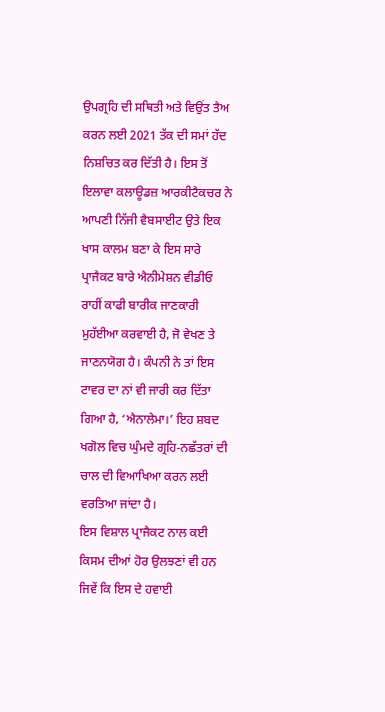ਉਪਗ੍ਰਹਿ ਦੀ ਸਥਿਤੀ ਅਤੇ ਵਿਉਂਤ ਤੈਅ ਕਰਨ ਲਈ 2021 ਤੱਕ ਦੀ ਸਮਾਂ ਹੱਦ ਨਿਸ਼ਚਿਤ ਕਰ ਦਿੱਤੀ ਹੈ। ਇਸ ਤੋਂ ਇਲਾਵਾ ਕਲਾਊਡਜ਼ ਆਰਕੀਟੈਕਚਰ ਨੇ ਆਪਣੀ ਨਿੱਜੀ ਵੈਬਸਾਈਟ ਉਤੇ ਇਕ ਖਾਸ ਕਾਲਮ ਬਣਾ ਕੇ ਇਸ ਸਾਰੇ ਪ੍ਰਾਜੈਕਟ ਬਾਰੇ ਐਨੀਮੇਸ਼ਨ ਵੀਡੀਓ ਰਾਹੀਂ ਕਾਫੀ ਬਾਰੀਕ ਜਾਣਕਾਰੀ ਮੁਹੱਈਆ ਕਰਵਾਈ ਹੈ, ਜੋ ਵੇਖਣ ਤੇ ਜਾਣਨਯੋਗ ਹੈ। ਕੰਪਨੀ ਨੇ ਤਾਂ ਇਸ ਟਾਵਰ ਦਾ ਨਾਂ ਵੀ ਜਾਰੀ ਕਰ ਦਿੱਤਾ ਗਿਆ ਹੈ, ‘ਐਨਾਲੇਮਾ।’ ਇਹ ਸ਼ਬਦ ਖਗੋਲ ਵਿਚ ਘੁੰਮਦੇ ਗ੍ਰਹਿ-ਨਛੱਤਰਾਂ ਦੀ ਚਾਲ ਦੀ ਵਿਆਖਿਆ ਕਰਨ ਲਈ ਵਰਤਿਆ ਜਾਂਦਾ ਹੈ।
ਇਸ ਵਿਸ਼ਾਲ ਪ੍ਰਾਜੈਕਟ ਨਾਲ ਕਈ ਕਿਸਮ ਦੀਆਂ ਹੋਰ ਉਲਝਣਾਂ ਵੀ ਹਨ ਜਿਵੇਂ ਕਿ ਇਸ ਦੇ ਹਵਾਈ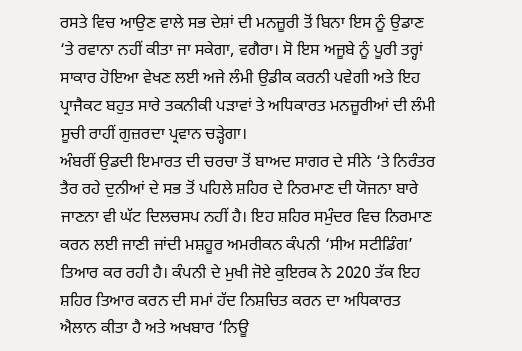ਰਸਤੇ ਵਿਚ ਆਉਣ ਵਾਲੇ ਸਭ ਦੇਸ਼ਾਂ ਦੀ ਮਨਜ਼ੂਰੀ ਤੋਂ ਬਿਨਾ ਇਸ ਨੂੰ ਉਡਾਣ ‘ਤੇ ਰਵਾਨਾ ਨਹੀਂ ਕੀਤਾ ਜਾ ਸਕੇਗਾ, ਵਗੈਰਾ। ਸੋ ਇਸ ਅਜੂਬੇ ਨੂੰ ਪੂਰੀ ਤਰ੍ਹਾਂ ਸਾਕਾਰ ਹੋਇਆ ਵੇਖਣ ਲਈ ਅਜੇ ਲੰਮੀ ਉਡੀਕ ਕਰਨੀ ਪਵੇਗੀ ਅਤੇ ਇਹ ਪ੍ਰਾਜੈਕਟ ਬਹੁਤ ਸਾਰੇ ਤਕਨੀਕੀ ਪੜਾਵਾਂ ਤੇ ਅਧਿਕਾਰਤ ਮਨਜ਼ੂਰੀਆਂ ਦੀ ਲੰਮੀ ਸੂਚੀ ਰਾਹੀਂ ਗੁਜ਼ਰਦਾ ਪ੍ਰਵਾਨ ਚੜ੍ਹੇਗਾ।
ਅੰਬਰੀਂ ਉਡਦੀ ਇਮਾਰਤ ਦੀ ਚਰਚਾ ਤੋਂ ਬਾਅਦ ਸਾਗਰ ਦੇ ਸੀਨੇ ‘ਤੇ ਨਿਰੰਤਰ ਤੈਰ ਰਹੇ ਦੁਨੀਆਂ ਦੇ ਸਭ ਤੋਂ ਪਹਿਲੇ ਸ਼ਹਿਰ ਦੇ ਨਿਰਮਾਣ ਦੀ ਯੋਜਨਾ ਬਾਰੇ ਜਾਣਨਾ ਵੀ ਘੱਟ ਦਿਲਚਸਪ ਨਹੀਂ ਹੈ। ਇਹ ਸ਼ਹਿਰ ਸਮੁੰਦਰ ਵਿਚ ਨਿਰਮਾਣ ਕਰਨ ਲਈ ਜਾਣੀ ਜਾਂਦੀ ਮਸ਼ਹੂਰ ਅਮਰੀਕਨ ਕੰਪਨੀ ‘ਸੀਅ ਸਟੀਡਿੰਗ’ ਤਿਆਰ ਕਰ ਰਹੀ ਹੈ। ਕੰਪਨੀ ਦੇ ਮੁਖੀ ਜੋਏ ਕੁਇਰਕ ਨੇ 2020 ਤੱਕ ਇਹ ਸ਼ਹਿਰ ਤਿਆਰ ਕਰਨ ਦੀ ਸਮਾਂ ਹੱਦ ਨਿਸ਼ਚਿਤ ਕਰਨ ਦਾ ਅਧਿਕਾਰਤ ਐਲਾਨ ਕੀਤਾ ਹੈ ਅਤੇ ਅਖਬਾਰ ‘ਨਿਊ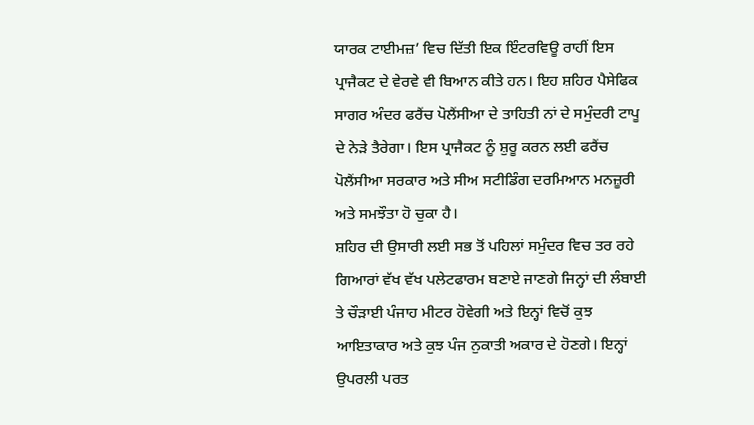ਯਾਰਕ ਟਾਈਮਜ਼’ ਵਿਚ ਦਿੱਤੀ ਇਕ ਇੰਟਰਵਿਊ ਰਾਹੀਂ ਇਸ ਪ੍ਰਾਜੈਕਟ ਦੇ ਵੇਰਵੇ ਵੀ ਬਿਆਨ ਕੀਤੇ ਹਨ। ਇਹ ਸ਼ਹਿਰ ਪੈਸੇਫਿਕ ਸਾਗਰ ਅੰਦਰ ਫਰੈਂਚ ਪੋਲੈਂਸੀਆ ਦੇ ਤਾਹਿਤੀ ਨਾਂ ਦੇ ਸਮੁੰਦਰੀ ਟਾਪੂ ਦੇ ਨੇੜੇ ਤੈਰੇਗਾ। ਇਸ ਪ੍ਰਾਜੈਕਟ ਨੂੰ ਸ਼ੁਰੂ ਕਰਨ ਲਈ ਫਰੈਂਚ ਪੋਲੈਂਸੀਆ ਸਰਕਾਰ ਅਤੇ ਸੀਅ ਸਟੀਡਿੰਗ ਦਰਮਿਆਨ ਮਨਜ਼ੂਰੀ ਅਤੇ ਸਮਝੌਤਾ ਹੋ ਚੁਕਾ ਹੈ।
ਸ਼ਹਿਰ ਦੀ ਉਸਾਰੀ ਲਈ ਸਭ ਤੋਂ ਪਹਿਲਾਂ ਸਮੁੰਦਰ ਵਿਚ ਤਰ ਰਹੇ ਗਿਆਰਾਂ ਵੱਖ ਵੱਖ ਪਲੇਟਫਾਰਮ ਬਣਾਏ ਜਾਣਗੇ ਜਿਨ੍ਹਾਂ ਦੀ ਲੰਬਾਈ ਤੇ ਚੌੜਾਈ ਪੰਜਾਹ ਮੀਟਰ ਹੋਵੇਗੀ ਅਤੇ ਇਨ੍ਹਾਂ ਵਿਚੋਂ ਕੁਝ ਆਇਤਾਕਾਰ ਅਤੇ ਕੁਝ ਪੰਜ ਨੁਕਾਤੀ ਅਕਾਰ ਦੇ ਹੋਣਗੇ। ਇਨ੍ਹਾਂ ਉਪਰਲੀ ਪਰਤ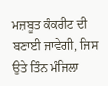ਮਜ਼ਬੂਤ ਕੰਕਰੀਟ ਦੀ ਬਣਾਈ ਜਾਵੇਗੀ, ਜਿਸ ਉਤੇ ਤਿੰਨ ਮੰਜਿਲਾ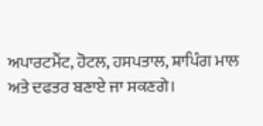ਅਪਾਰਟਮੈਂਟ, ਹੋਟਲ, ਹਸਪਤਾਲ, ਸ਼ਾਪਿੰਗ ਮਾਲ ਅਤੇ ਦਫਤਰ ਬਣਾਏ ਜਾ ਸਕਣਗੇ।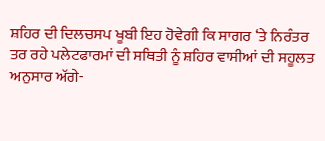ਸ਼ਹਿਰ ਦੀ ਦਿਲਚਸਪ ਖੂਬੀ ਇਹ ਹੋਵੇਗੀ ਕਿ ਸਾਗਰ ‘ਤੇ ਨਿਰੰਤਰ ਤਰ ਰਹੇ ਪਲੇਟਫਾਰਮਾਂ ਦੀ ਸਥਿਤੀ ਨੂੰ ਸ਼ਹਿਰ ਵਾਸੀਆਂ ਦੀ ਸਹੂਲਤ ਅਨੁਸਾਰ ਅੱਗੇ-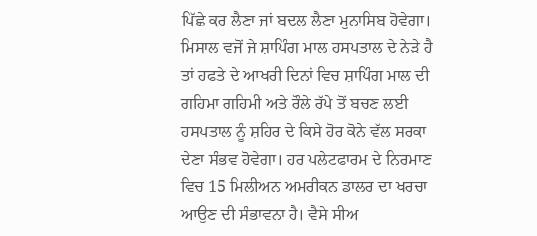ਪਿੱਛੇ ਕਰ ਲੈਣਾ ਜਾਂ ਬਦਲ ਲੈਣਾ ਮੁਨਾਸਿਬ ਹੋਵੇਗਾ। ਮਿਸਾਲ ਵਜੋਂ ਜੇ ਸ਼ਾਪਿੰਗ ਮਾਲ ਹਸਪਤਾਲ ਦੇ ਨੇੜੇ ਹੈ ਤਾਂ ਹਫਤੇ ਦੇ ਆਖਰੀ ਦਿਨਾਂ ਵਿਚ ਸ਼ਾਪਿੰਗ ਮਾਲ ਦੀ ਗਹਿਮਾ ਗਹਿਮੀ ਅਤੇ ਰੌਲੇ ਰੱਪੇ ਤੋਂ ਬਚਣ ਲਈ ਹਸਪਤਾਲ ਨੂੰ ਸ਼ਹਿਰ ਦੇ ਕਿਸੇ ਹੋਰ ਕੋਨੇ ਵੱਲ ਸਰਕਾ ਦੇਣਾ ਸੰਭਵ ਹੋਵੇਗਾ। ਹਰ ਪਲੇਟਫਾਰਮ ਦੇ ਨਿਰਮਾਣ ਵਿਚ 15 ਮਿਲੀਅਨ ਅਮਰੀਕਨ ਡਾਲਰ ਦਾ ਖਰਚਾ ਆਉਣ ਦੀ ਸੰਭਾਵਨਾ ਹੈ। ਵੈਸੇ ਸੀਅ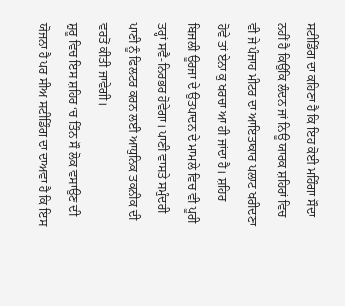ਸਟੀਡਿੰਗ ਦਾ ਕਹਿਣਾ ਹੈ ਕਿ ਇਹ ਕੋਈ ਮਹਿੰਗਾ ਸੌਦਾ ਨਹੀਂ ਹੈ ਕਿਉਂਕਿ ਲੰਦਨ ਜਾਂ ਨਿਊ ਯਾਰਕ ਸ਼ਹਿਰਾਂ ਵਿਚ ਵੀ ਜੇ ਪੰਜਾਹ ਮੀਟਰ ਦਾ ਆਇਤਾਕਾਰ ਪਲਾਟ ਖਰੀਦਣਾ ਹੋਵੇ ਤਾਂ ਏਨਾ ਕੁ ਖਰਚਾ ਆ ਹੀ ਜਾਂਦਾ ਹੈ। ਸ਼ਹਿਰ ਬਿਜਲੀ ਊਰਜਾ ਦੇ ਉਤਪਾਦਨ ਦੇ ਮਾਮਲੇ ਵਿਚ ਵੀ ਪੂਰੀ ਤਰ੍ਹਾਂ ਸਵੈ-ਨਿਰਭਰ ਹੋਵੇਗਾ। ਪਾਣੀ ਵਾਸਤੇ ਸਮੁੰਦਰੀ ਪਾਣੀ ਨੂੰ ਫਿਲਟਰ ਕਰਨ ਲਈ ਆਧੁਨਿਕ ਤਕਨੀਕ ਦੀ ਵਰਤੋਂ ਕੀਤੀ ਜਾਵੇਗੀ।
ਸ਼ੁਰੂ ਵਿਚ ਇਸ ਸ਼ਹਿਰ ‘ਚ ਤਿੰਨ ਸੌ ਲੋਕ ਵਸਾਉਣ ਦੀ ਯੋਜਨਾ ਹੈ ਪਰ ਸੀਅ ਸਟੀਡਿੰਗ ਦਾ ਦਾਅਵਾ ਹੈ ਕਿ ਇਸ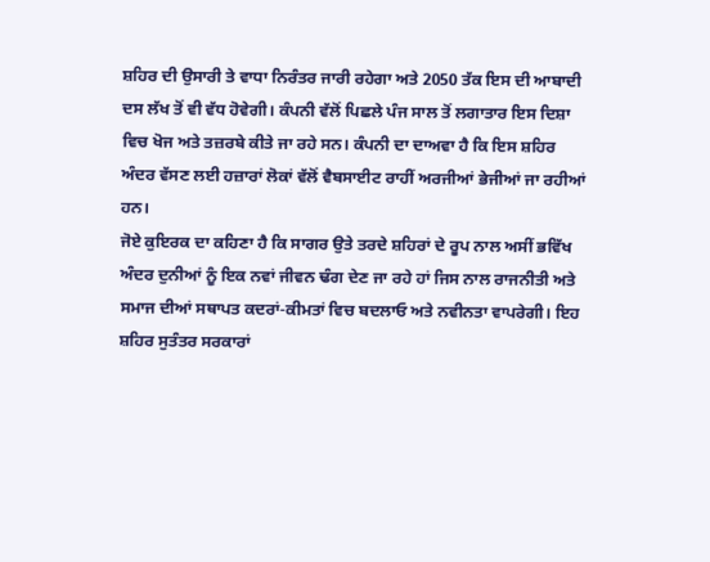ਸ਼ਹਿਰ ਦੀ ਉਸਾਰੀ ਤੇ ਵਾਧਾ ਨਿਰੰਤਰ ਜਾਰੀ ਰਹੇਗਾ ਅਤੇ 2050 ਤੱਕ ਇਸ ਦੀ ਆਬਾਦੀ ਦਸ ਲੱਖ ਤੋਂ ਵੀ ਵੱਧ ਹੋਵੇਗੀ। ਕੰਪਨੀ ਵੱਲੋਂ ਪਿਛਲੇ ਪੰਜ ਸਾਲ ਤੋਂ ਲਗਾਤਾਰ ਇਸ ਦਿਸ਼ਾ ਵਿਚ ਖੋਜ ਅਤੇ ਤਜ਼ਰਬੇ ਕੀਤੇ ਜਾ ਰਹੇ ਸਨ। ਕੰਪਨੀ ਦਾ ਦਾਅਵਾ ਹੈ ਕਿ ਇਸ ਸ਼ਹਿਰ ਅੰਦਰ ਵੱਸਣ ਲਈ ਹਜ਼ਾਰਾਂ ਲੋਕਾਂ ਵੱਲੋਂ ਵੈਬਸਾਈਟ ਰਾਹੀਂ ਅਰਜੀਆਂ ਭੇਜੀਆਂ ਜਾ ਰਹੀਆਂ ਹਨ।
ਜੋਏ ਕੁਇਰਕ ਦਾ ਕਹਿਣਾ ਹੈ ਕਿ ਸਾਗਰ ਉਤੇ ਤਰਦੇ ਸ਼ਹਿਰਾਂ ਦੇ ਰੂਪ ਨਾਲ ਅਸੀਂ ਭਵਿੱਖ ਅੰਦਰ ਦੁਨੀਆਂ ਨੂੰ ਇਕ ਨਵਾਂ ਜੀਵਨ ਢੰਗ ਦੇਣ ਜਾ ਰਹੇ ਹਾਂ ਜਿਸ ਨਾਲ ਰਾਜਨੀਤੀ ਅਤੇ ਸਮਾਜ ਦੀਆਂ ਸਥਾਪਤ ਕਦਰਾਂ-ਕੀਮਤਾਂ ਵਿਚ ਬਦਲਾਓ ਅਤੇ ਨਵੀਨਤਾ ਵਾਪਰੇਗੀ। ਇਹ ਸ਼ਹਿਰ ਸੁਤੰਤਰ ਸਰਕਾਰਾਂ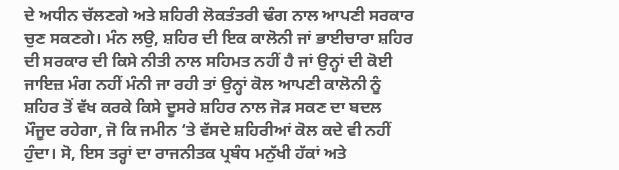ਦੇ ਅਧੀਨ ਚੱਲਣਗੇ ਅਤੇ ਸ਼ਹਿਰੀ ਲੋਕਤੰਤਰੀ ਢੰਗ ਨਾਲ ਆਪਣੀ ਸਰਕਾਰ ਚੁਣ ਸਕਣਗੇ। ਮੰਨ ਲਉ, ਸ਼ਹਿਰ ਦੀ ਇਕ ਕਾਲੋਨੀ ਜਾਂ ਭਾਈਚਾਰਾ ਸ਼ਹਿਰ ਦੀ ਸਰਕਾਰ ਦੀ ਕਿਸੇ ਨੀਤੀ ਨਾਲ ਸਹਿਮਤ ਨਹੀਂ ਹੈ ਜਾਂ ਉਨ੍ਹਾਂ ਦੀ ਕੋਈ ਜਾਇਜ਼ ਮੰਗ ਨਹੀਂ ਮੰਨੀ ਜਾ ਰਹੀ ਤਾਂ ਉਨ੍ਹਾਂ ਕੋਲ ਆਪਣੀ ਕਾਲੋਨੀ ਨੂੰ ਸ਼ਹਿਰ ਤੋਂ ਵੱਖ ਕਰਕੇ ਕਿਸੇ ਦੂਸਰੇ ਸ਼ਹਿਰ ਨਾਲ ਜੋੜ ਸਕਣ ਦਾ ਬਦਲ ਮੌਜੂਦ ਰਹੇਗਾ, ਜੋ ਕਿ ਜਮੀਨ ‘ਤੇ ਵੱਸਦੇ ਸ਼ਹਿਰੀਆਂ ਕੋਲ ਕਦੇ ਵੀ ਨਹੀਂ ਹੁੰਦਾ। ਸੋ, ਇਸ ਤਰ੍ਹਾਂ ਦਾ ਰਾਜਨੀਤਕ ਪ੍ਰਬੰਧ ਮਨੁੱਖੀ ਹੱਕਾਂ ਅਤੇ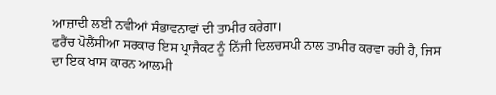ਆਜ਼ਾਦੀ ਲਈ ਨਵੀਆਂ ਸੰਭਾਵਨਾਵਾਂ ਦੀ ਤਾਮੀਰ ਕਰੇਗਾ।
ਫਰੈਂਚ ਪੋਲੈਂਸੀਆ ਸਰਕਾਰ ਇਸ ਪ੍ਰਾਜੈਕਟ ਨੂੰ ਨਿੱਜੀ ਦਿਲਚਸਪੀ ਨਾਲ ਤਾਮੀਰ ਕਰਵਾ ਰਹੀ ਹੈ, ਜਿਸ ਦਾ ਇਕ ਖਾਸ ਕਾਰਨ ਆਲਮੀ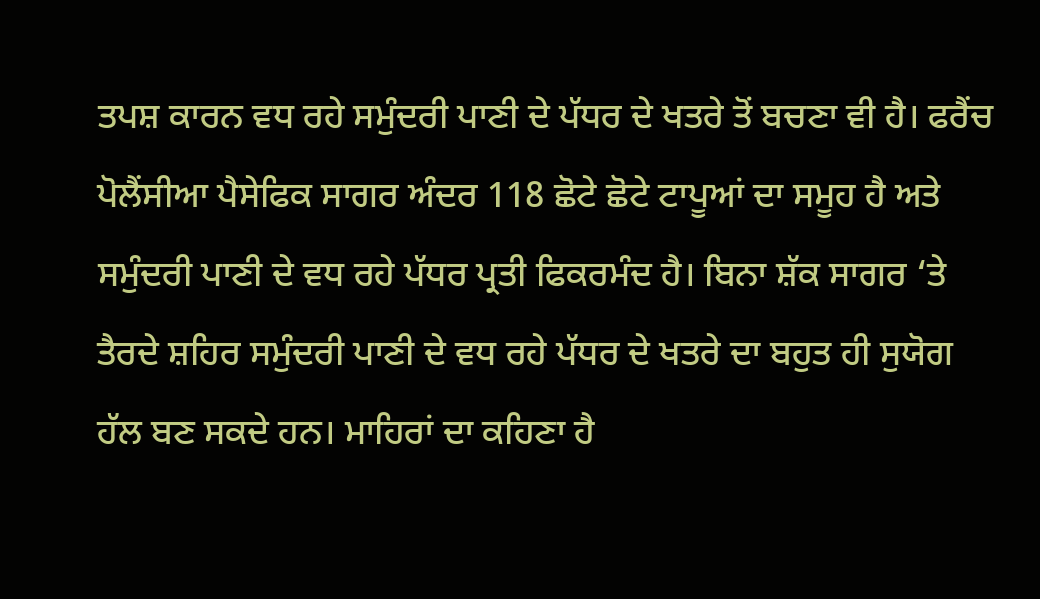ਤਪਸ਼ ਕਾਰਨ ਵਧ ਰਹੇ ਸਮੁੰਦਰੀ ਪਾਣੀ ਦੇ ਪੱਧਰ ਦੇ ਖਤਰੇ ਤੋਂ ਬਚਣਾ ਵੀ ਹੈ। ਫਰੈਂਚ ਪੋਲੈਂਸੀਆ ਪੈਸੇਫਿਕ ਸਾਗਰ ਅੰਦਰ 118 ਛੋਟੇ ਛੋਟੇ ਟਾਪੂਆਂ ਦਾ ਸਮੂਹ ਹੈ ਅਤੇ ਸਮੁੰਦਰੀ ਪਾਣੀ ਦੇ ਵਧ ਰਹੇ ਪੱਧਰ ਪ੍ਰਤੀ ਫਿਕਰਮੰਦ ਹੈ। ਬਿਨਾ ਸ਼ੱਕ ਸਾਗਰ ‘ਤੇ ਤੈਰਦੇ ਸ਼ਹਿਰ ਸਮੁੰਦਰੀ ਪਾਣੀ ਦੇ ਵਧ ਰਹੇ ਪੱਧਰ ਦੇ ਖਤਰੇ ਦਾ ਬਹੁਤ ਹੀ ਸੁਯੋਗ ਹੱਲ ਬਣ ਸਕਦੇ ਹਨ। ਮਾਹਿਰਾਂ ਦਾ ਕਹਿਣਾ ਹੈ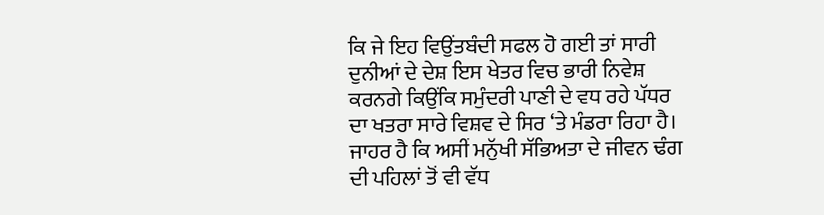ਕਿ ਜੇ ਇਹ ਵਿਉਂਤਬੰਦੀ ਸਫਲ ਹੋ ਗਈ ਤਾਂ ਸਾਰੀ ਦੁਨੀਆਂ ਦੇ ਦੇਸ਼ ਇਸ ਖੇਤਰ ਵਿਚ ਭਾਰੀ ਨਿਵੇਸ਼ ਕਰਨਗੇ ਕਿਉਂਕਿ ਸਮੁੰਦਰੀ ਪਾਣੀ ਦੇ ਵਧ ਰਹੇ ਪੱਧਰ ਦਾ ਖਤਰਾ ਸਾਰੇ ਵਿਸ਼ਵ ਦੇ ਸਿਰ ‘ਤੇ ਮੰਡਰਾ ਰਿਹਾ ਹੈ।
ਜਾਹਰ ਹੈ ਕਿ ਅਸੀਂ ਮਨੁੱਖੀ ਸੱਭਿਅਤਾ ਦੇ ਜੀਵਨ ਢੰਗ ਦੀ ਪਹਿਲਾਂ ਤੋਂ ਵੀ ਵੱਧ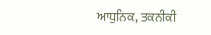ਆਧੁਨਿਕ, ਤਕਨੀਕੀ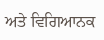ਅਤੇ ਵਿਗਿਆਨਕ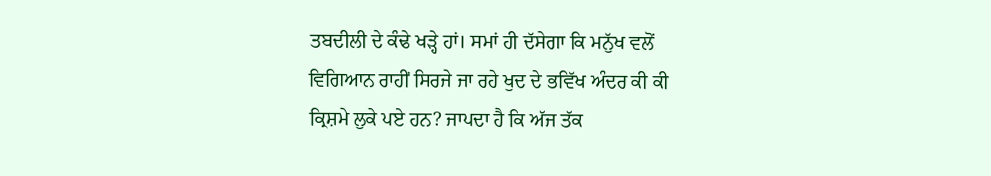ਤਬਦੀਲੀ ਦੇ ਕੰਢੇ ਖੜ੍ਹੇ ਹਾਂ। ਸਮਾਂ ਹੀ ਦੱਸੇਗਾ ਕਿ ਮਨੁੱਖ ਵਲੋਂ ਵਿਗਿਆਨ ਰਾਹੀਂ ਸਿਰਜੇ ਜਾ ਰਹੇ ਖੁਦ ਦੇ ਭਵਿੱਖ ਅੰਦਰ ਕੀ ਕੀ ਕ੍ਰਿਸ਼ਮੇ ਲੁਕੇ ਪਏ ਹਨ? ਜਾਪਦਾ ਹੈ ਕਿ ਅੱਜ ਤੱਕ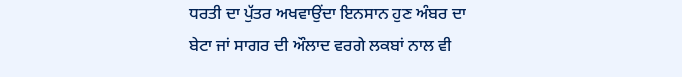ਧਰਤੀ ਦਾ ਪੁੱਤਰ ਅਖਵਾਉਂਦਾ ਇਨਸਾਨ ਹੁਣ ਅੰਬਰ ਦਾ ਬੇਟਾ ਜਾਂ ਸਾਗਰ ਦੀ ਔਲਾਦ ਵਰਗੇ ਲਕਬਾਂ ਨਾਲ ਵੀ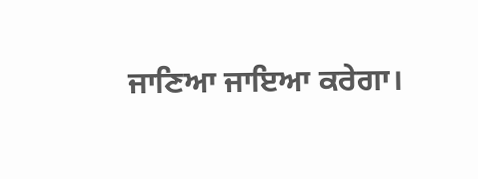ਜਾਣਿਆ ਜਾਇਆ ਕਰੇਗਾ।